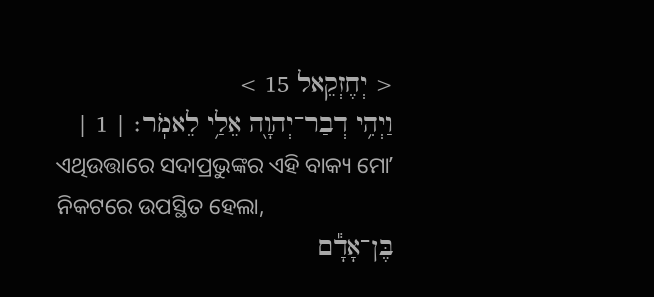< יְחֶזְקֵאל 15 >
וַיְהִ֥י דְבַר־יְהוָ֖ה אֵלַ֥י לֵאמֹֽר׃ | 1 |
ଏଥିଉତ୍ତାରେ ସଦାପ୍ରଭୁଙ୍କର ଏହି ବାକ୍ୟ ମୋʼ ନିକଟରେ ଉପସ୍ଥିତ ହେଲା,
בֶּן־אָדָ֕ם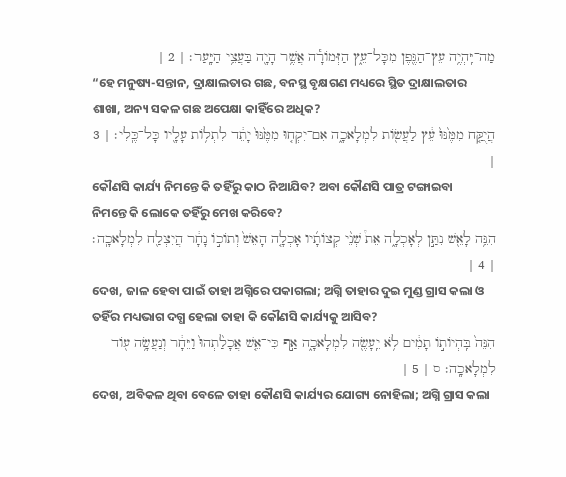מַה־יִּֽהְיֶ֥ה עֵץ־הַגֶּ֖פֶן מִכָּל־עֵ֑ץ הַזְּמֹורָ֕ה אֲשֶׁ֥ר הָיָ֖ה בַּעֲצֵ֥י הַיָּֽעַר׃ | 2 |
“ହେ ମନୁଷ୍ୟ-ସନ୍ତାନ, ଦ୍ରାକ୍ଷାଲତାର ଗଛ, ବନସ୍ଥ ବୃକ୍ଷଗଣ ମଧ୍ୟରେ ସ୍ଥିତ ଦ୍ରାକ୍ଷାଲତାର ଶାଖା, ଅନ୍ୟ ସକଳ ଗଛ ଅପେକ୍ଷା କାହିଁରେ ଅଧିକ?
הֲיֻקַּ֤ח מִמֶּ֙נּוּ֙ עֵ֔ץ לַעֲשֹׂ֖ות לִמְלָאכָ֑ה אִם־יִקְח֤וּ מִמֶּ֙נּוּ֙ יָתֵ֔ד לִתְלֹ֥ות עָלָ֖יו כָּל־כֶּֽלִי׃ | 3 |
କୌଣସି କାର୍ଯ୍ୟ ନିମନ୍ତେ କି ତହିଁରୁ କାଠ ନିଆଯିବ? ଅବା କୌଣସି ପାତ୍ର ଟଙ୍ଗାଇବା ନିମନ୍ତେ କି ଲୋକେ ତହିଁରୁ ମେଖ କରିବେ?
הִנֵּ֥ה לָאֵ֖שׁ נִתַּ֣ן לְאָכְלָ֑ה אֵת֩ שְׁנֵ֨י קְצֹותָ֜יו אָכְלָ֤ה הָאֵשׁ֙ וְתֹוכֹ֣ו נָחָ֔ר הֲיִצְלַ֖ח לִמְלָאכָֽה׃ | 4 |
ଦେଖ, ଜାଳ ହେବା ପାଇଁ ତାହା ଅଗ୍ନିରେ ପକାଗଲା; ଅଗ୍ନି ତାହାର ଦୁଇ ମୁଣ୍ଡ ଗ୍ରାସ କଲା ଓ ତହିଁର ମଧ୍ୟଭାଗ ଦଗ୍ଧ ହେଲା ତାହା କି କୌଣସି କାର୍ଯ୍ୟକୁ ଆସିବ?
הִנֵּה֙ בִּֽהְיֹותֹ֣ו תָמִ֔ים לֹ֥א יֵֽעָשֶׂ֖ה לִמְלָאכָ֑ה אַ֣ף כִּי־אֵ֤שׁ אֲכָלַ֙תְהוּ֙ וַיֵּחָ֔ר וְנַעֲשָׂ֥ה עֹ֖וד לִמְלָאכָֽה׃ ס | 5 |
ଦେଖ, ଅବିକଳ ଥିବା ବେଳେ ତାହା କୌଣସି କାର୍ଯ୍ୟର ଯୋଗ୍ୟ ନୋହିଲା; ଅଗ୍ନି ଗ୍ରାସ କଲା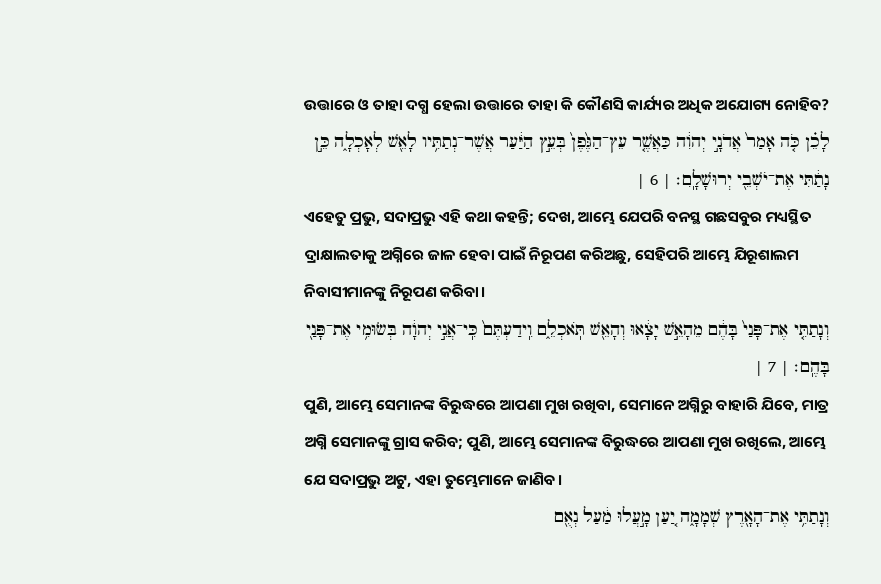ଉତ୍ତାରେ ଓ ତାହା ଦଗ୍ଧ ହେଲା ଉତ୍ତାରେ ତାହା କି କୌଣସି କାର୍ଯ୍ୟର ଅଧିକ ଅଯୋଗ୍ୟ ନୋହିବ?
לָכֵ֗ן כֹּ֤ה אָמַר֙ אֲדֹנָ֣י יְהוִ֔ה כַּאֲשֶׁ֤ר עֵץ־הַגֶּ֙פֶן֙ בְּעֵ֣ץ הַיַּ֔עַר אֲשֶׁר־נְתַתִּ֥יו לָאֵ֖שׁ לְאָכְלָ֑ה כֵּ֣ן נָתַ֔תִּי אֶת־יֹשְׁבֵ֖י יְרוּשָׁלָֽ͏ִם׃ | 6 |
ଏହେତୁ ପ୍ରଭୁ, ସଦାପ୍ରଭୁ ଏହି କଥା କହନ୍ତି; ଦେଖ, ଆମ୍ଭେ ଯେପରି ବନସ୍ଥ ଗଛସବୁର ମଧ୍ୟସ୍ଥିତ ଦ୍ରାକ୍ଷାଲତାକୁ ଅଗ୍ନିରେ ଜାଳ ହେବା ପାଇଁ ନିରୂପଣ କରିଅଛୁ, ସେହିପରି ଆମ୍ଭେ ଯିରୂଶାଲମ ନିବାସୀମାନଙ୍କୁ ନିରୂପଣ କରିବା।
וְנָתַתִּ֤י אֶת־פָּנַי֙ בָּהֶ֔ם מֵהָאֵ֣שׁ יָצָ֔אוּ וְהָאֵ֖שׁ תֹּֽאכְלֵ֑ם וִֽידַעְתֶּם֙ כִּֽי־אֲנִ֣י יְהוָ֔ה בְּשׂוּמִ֥י אֶת־פָּנַ֖י בָּהֶֽם׃ | 7 |
ପୁଣି, ଆମ୍ଭେ ସେମାନଙ୍କ ବିରୁଦ୍ଧରେ ଆପଣା ମୁଖ ରଖିବା, ସେମାନେ ଅଗ୍ନିରୁ ବାହାରି ଯିବେ, ମାତ୍ର ଅଗ୍ନି ସେମାନଙ୍କୁ ଗ୍ରାସ କରିବ; ପୁଣି, ଆମ୍ଭେ ସେମାନଙ୍କ ବିରୁଦ୍ଧରେ ଆପଣା ମୁଖ ରଖିଲେ, ଆମ୍ଭେ ଯେ ସଦାପ୍ରଭୁ ଅଟୁ, ଏହା ତୁମ୍ଭେମାନେ ଜାଣିବ।
וְנָתַתִּ֥י אֶת־הָאָ֖רֶץ שְׁמָמָ֑ה יַ֚עַן מָ֣עֲלוּ מַ֔עַל נְאֻ֖ם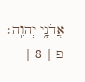אֲדֹנָ֥י יְהוִֽה׃ פ | 8 |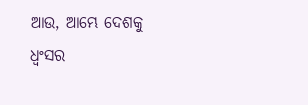ଆଉ, ଆମ୍ଭେ ଦେଶକୁ ଧ୍ୱଂସର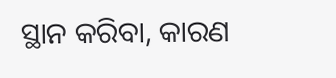ସ୍ଥାନ କରିବା, କାରଣ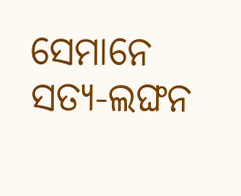ସେମାନେ ସତ୍ୟ-ଲଙ୍ଘନ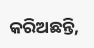କରିଅଛନ୍ତି,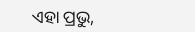ଏହା ପ୍ରଭୁ,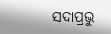ସଦାପ୍ରଭୁ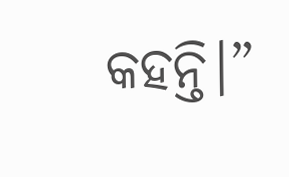କହନ୍ତି।”